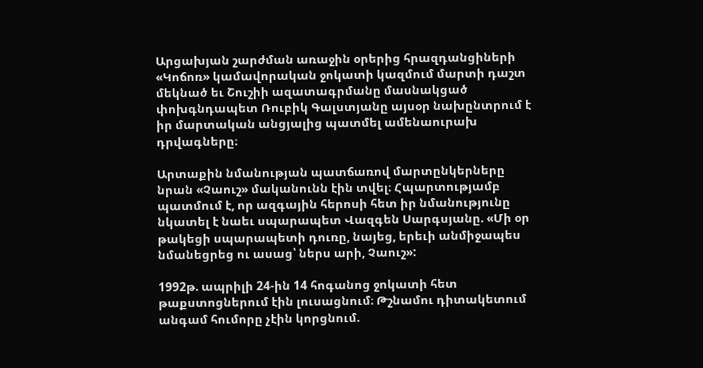Արցախյան շարժման առաջին օրերից հրազդանցիների «Կոճոռ» կամավորական ջոկատի կազմում մարտի դաշտ մեկնած եւ Շուշիի ազատագրմանը մասնակցած փոխգնդապետ Ռուբիկ Գալստյանը այսօր նախընտրում է իր մարտական անցյալից պատմել ամենաուրախ դրվագները։

Արտաքին նմանության պատճառով մարտընկերները նրան «Չաուշ» մականունն էին տվել։ Հպարտությամբ պատմում է, որ ազգային հերոսի հետ իր նմանությունը նկատել է նաեւ սպարապետ Վազգեն Սարգսյանը. «Մի օր թակեցի սպարապետի դուռը, նայեց, երեւի անմիջապես նմանեցրեց ու ասաց՝ ներս արի, Չաուշ»:

1992թ. ապրիլի 24-ին 14 հոգանոց ջոկատի հետ թաքստոցներում էին լուսացնում։ Թշնամու դիտակետում անգամ հումորը չէին կորցնում.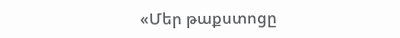«Մեր թաքստոցը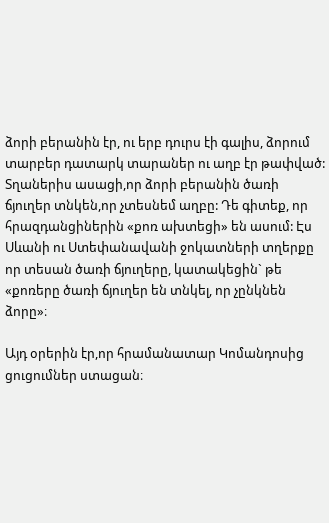ձորի բերանին էր, ու երբ դուրս էի գալիս, ձորում տարբեր դատարկ տարաներ ու աղբ էր թափված: Տղաներիս ասացի,որ ձորի բերանին ծառի ճյուղեր տնկեն,որ չտեսնեմ աղբը: Դե գիտեք, որ հրազդանցիներին «քոռ ախտեցի» են ասում: Էս Սևանի ու Ստեփանավանի ջոկատների տղերքը որ տեսան ծառի ճյուղերը, կատակեցին` թե «քոռերը ծառի ճյուղեր են տնկել, որ չընկնեն ձորը»։

Այդ օրերին էր,որ հրամանատար Կոմանդոսից ցուցումներ ստացան։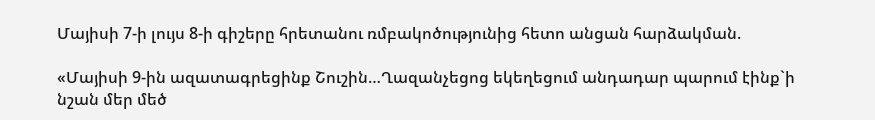Մայիսի 7-ի լույս 8-ի գիշերը հրետանու ռմբակոծությունից հետո անցան հարձակման.

«Մայիսի 9-ին ազատագրեցինք Շուշին…Ղազանչեցոց եկեղեցում անդադար պարում էինք`ի նշան մեր մեծ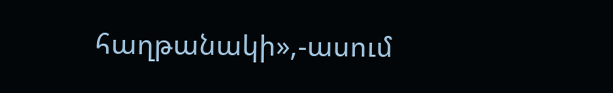հաղթանակի»,-ասում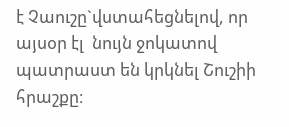է Չաուշը`վստահեցնելով, որ այսօր էլ  նույն ջոկատով պատրաստ են կրկնել Շուշիի հրաշքը։